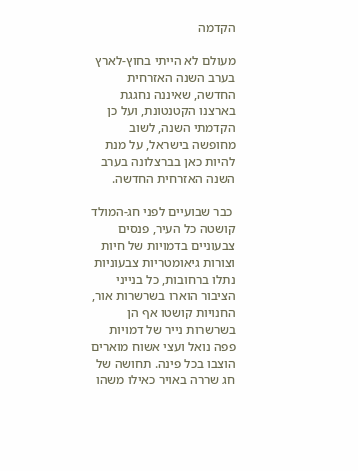הקדמה

מעולם לא הייתי בחוץ-לארץ בערב השנה האזרחית החדשה, שאיננה נחגגת בארצנו הקטנטונת, ועל כן הקדמתי השנה, לשוב מחופשה בישראל, על מנת להיות כאן בברצלונה בערב השנה האזרחית החדשה.

 כבר שבועיים לפני חג-המולד קושטה כל העיר, פנסים צבעוניים בדמויות של חיות וצורות גיאומטריות צבעוניות נתלו ברחובות, כל בנייני הציבור הוארו בשרשרות אור, החנויות קושטו אף הן בשרשרות נייר של דמויות פפה נואל ועצי אשוח מוארים הוצבו בכל פינה. תחושה של חג שררה באויר כאילו משהו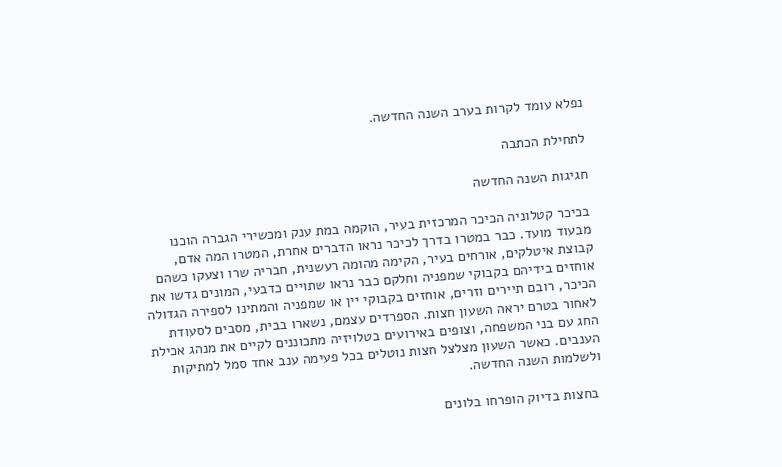נפלא עומד לקרות בערב השנה החדשה.

לתחילת הכתבה

חגיגות השנה החדשה

בכיכר קטלוניה הכיכר המרכזית בעיר, הוקמה במת ענק ומכשירי הגברה הוכנו מבעוד מועד. כבר במטרו בדרך לכיכר נראו הדברים אחרת, המטרו המה אדם, קבוצת איטלקים, אורחים בעיר, הקימה מהומה רעשנית, חבריה שרו וצעקו כשהם אוחזים בידיהם בקבוקי שמפניה וחלקם כבר נראו שתויים כדבעי, המונים גדשו את הכיכר, רובם תיירים וזרים, אוחזים בקבוקי יין או שמפניה והמתינו לספירה הגדולה לאחור בטרם יראה השעון חצות. הספרדים עצמם, נשארו בבית, מסבים לסעודת החג עם בני המשפחה, וצופים באירועים בטלויזיה מתכוננים לקיים את מנהג אכילת הענבים. כאשר השעון מצלצל חצות נוטלים בכל פעימה ענב אחד סמל למתיקות ולשלמות השנה החדשה.

 בחצות בדיוק הופרחו בלונים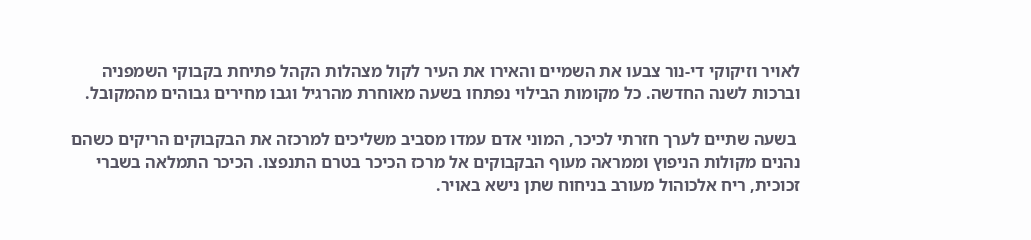לאויר וזיקוקי די-נור צבעו את השמיים והאירו את העיר לקול מצהלות הקהל פתיחת בקבוקי השמפניה וברכות לשנה החדשה. כל מקומות הבילוי נפתחו בשעה מאוחרת מהרגיל וגבו מחירים גבוהים מהמקובל.

 בשעה שתיים לערך חזרתי לכיכר, המוני אדם עמדו מסביב משליכים למרכזה את הבקבוקים הריקים כשהם נהנים מקולות הניפוץ וממראה מעוף הבקבוקים אל מרכז הכיכר בטרם התנפצו. הכיכר התמלאה בשברי זכוכית, ריח אלכוהול מעורב בניחוח שתן נישא באויר.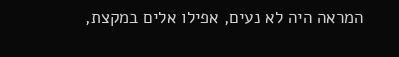המראה היה לא נעים, אפילו אלים במקצת,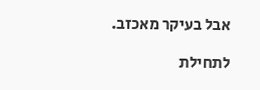אבל בעיקר מאכזב.

לתחילת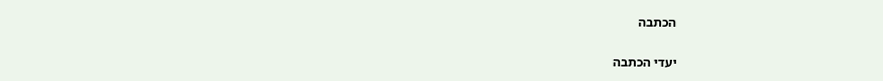הכתבה

יעדי הכתבה